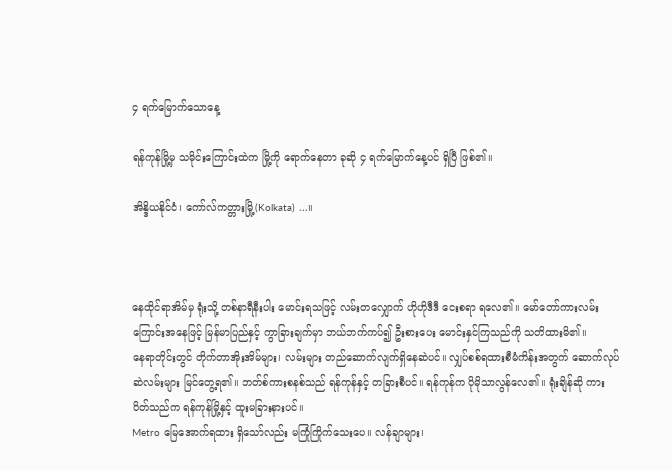၄ ရက်မြောက်သောနေ့

ရန်ကုန်မြို့မှ သမိုင်းကြောင်းထဲက မြို့ကို ရောက်နေတာ ခုဆို ၄ ရက်မြောက်နေ့ပင် ရှိပြီ ဖြစ်၏။

အိန္ဒိယနိုင်ငံ၊ ကော်လ်ကတ္တားမြို့(Kolkata) ...။



နေထိုင်ရာအိမ်မှ ရုံးသို့ တစ်နာရီနီးပါး မောင်းရသဖြင့် လမ်းတလျှောက် ဟိုဟိုဒီဒီ ငေးစရာ ရလေ၏။ မော်တော်ကားလမ်းကြောင်းအနေဖြင့် မြန်မာပြည်နှင့် ကွာခြားချက်မှာ ဘယ်ဘက်ကပ်၍ ဦးစားပေး မောင်းနှင်ကြသည်ကို သတိထားမိ၏။
နေရာတိုင်းတွင် တိုက်တာအိုးအိမ်များ၊ လမ်းများ တည်ဆောက်လျက်ရှိနေဆဲပင်။ လျှပ်စစ်ရထားစီမံကိန်းအတွက် ဆောက်လုပ်ဆဲလမ်းများ မြင်တွေ့ရ၏။ ဘတ်စ်ကားစနစ်သည် ရန်ကုန်နှင့် တခြားစီပင်။ ရန်ကုန်က ပိုမိုသာလွန်လေ၏။ ရုံးချိန်ဆို ကားပိတ်သည်က ရန်ကုန်မြို့နှင့် ထူးမခြားနားပင်။
Metro မြေအောက်ရထား ရှိသော်လည်း မကြုံကြိုက်သေးပေ။ လန်ချာများ၊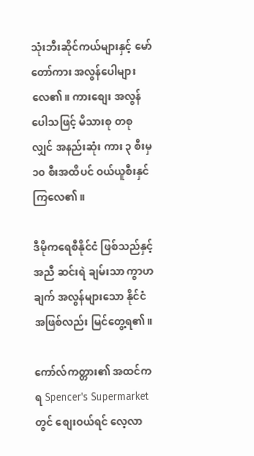သုံးဘီးဆိုင်ကယ်များနှင့် မော်တော်ကား အလွန်ပေါများလေ၏။ ကားစျေး အလွန်ပေါသဖြင့် မိသားစု တစုလျှင် အနည်းဆုံး ကား ၃ စီးမှ ၁၀ စီးအထိပင် ဝယ်ယူစီးနှင်ကြလေ၏။

ဒီမိုကရေစီနိုင်ငံ ဖြစ်သည်နှင့်အညီ ဆင်းရဲ ချမ်းသာ ကွာဟချက် အလွန်များသော နိုင်ငံအဖြစ်လည်း မြင်တွေ့ရ၏။

ကော်လ်ကတ္တား၏ အထင်ကရ Spencer's Supermarket တွင် စျေးဝယ်ရင် လေ့လာ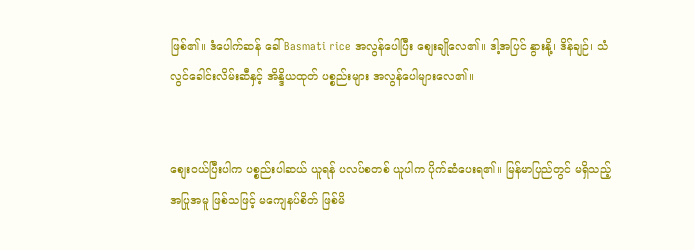ဖြစ်၏။ ဒံပေါက်ဆန် ခေါ် Basmati rice အလွန်ပေါပြီး စျေးချိုလေ၏။ ဒါ့အပြင် နွားနို့၊ ဒိန်ချဉ်၊ သံလွင်ခေါင်းလိမ်းဆီနှင့် အိန္ဒိယထုတ် ပစ္စည်းများ အလွန်ပေါများလေ၏။


စျေးဝယ်ပြီးပါက ပစ္စည်းပါဆယ် ယူရန် ပလပ်စတစ် ယူပါက ပိုက်ဆံပေးရ၏။ မြန်မာပြည်တွင် မရှိသည့် အပြုအမူ ဖြစ်သဖြင့် မကျေနပ်စိတ် ဖြစ်မိ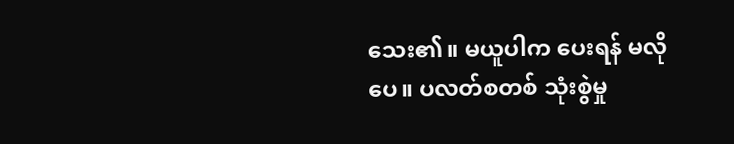သေး၏။ မယူပါက ပေးရန် မလိုပေ။ ပလတ်စတစ် သုံးစွဲမှု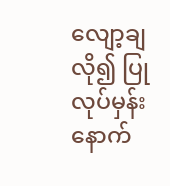လျော့ချလို၍ ပြုလုပ်မှန်း နောက်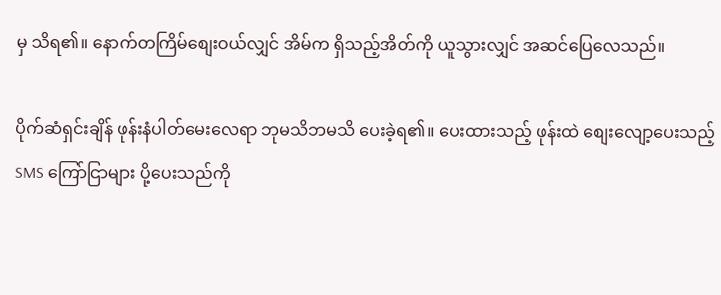မှ သိရ၏။ နောက်တကြိမ်စျေးဝယ်လျှင် အိမ်က ရှိသည့်အိတ်ကို ယူသွားလျှင် အဆင်ပြေလေသည်။

ပိုက်ဆံရှင်းချိန် ဖုန်းနံပါတ်မေးလေရာ ဘုမသိဘမသိ ပေးခဲ့ရ၏။ ပေးထားသည့် ဖုန်းထဲ စျေးလျော့ပေးသည့် SMS ကြော်ငြာများ ပို့ပေးသည်ကို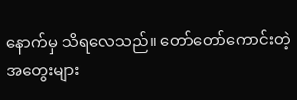နောက်မှ သိရလေသည်။ တော်တော်ကောင်းတဲ့ အတွေးများ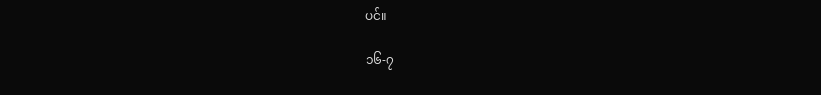ပင်။

၁၆-၇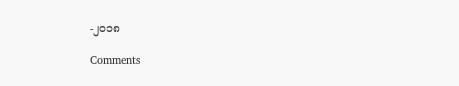-၂၀၁၈

Comments